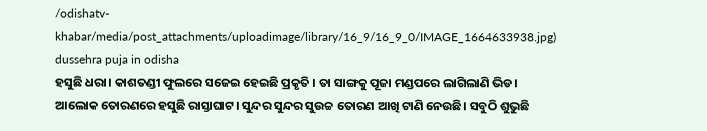/odishatv-khabar/media/post_attachments/uploadimage/library/16_9/16_9_0/IMAGE_1664633938.jpg)
dussehra puja in odisha
ହସୁଛି ଧରା। କାଶତଣ୍ଡୀ ଫୁଲରେ ସଜେଇ ହେଇଛି ପ୍ରକୃତି । ତା ସାଙ୍ଗକୁ ପୂଜା ମଣ୍ଡପରେ ଲାଗିଲାଣି ଭିଡ। ଆଲୋକ ତୋରଣରେ ହସୁଛି ରାସ୍ତାଘାଟ। ସୁନ୍ଦର ସୁନ୍ଦର ସୁଉଚ୍ଚ ତୋରଣ ଆଖି ଟାଣି ନେଉଛି। ସବୁଠି ଶୁଭୁଛି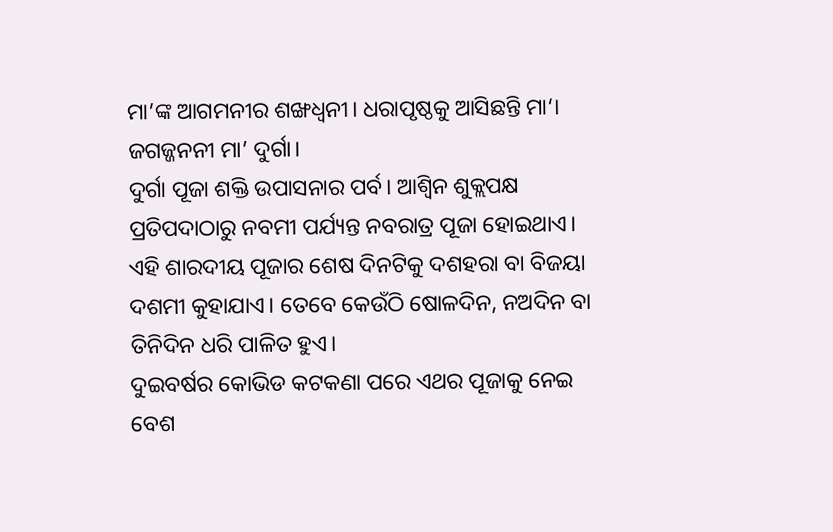ମା’ଙ୍କ ଆଗମନୀର ଶଙ୍ଖଧ୍ୱନୀ। ଧରାପୃଷ୍ଠକୁ ଆସିଛନ୍ତି ମା‘। ଜଗଜ୍ଜନନୀ ମା’ ଦୁର୍ଗା।
ଦୁର୍ଗା ପୂଜା ଶକ୍ତି ଉପାସନାର ପର୍ବ। ଆଶ୍ୱିନ ଶୁକ୍ଲପକ୍ଷ ପ୍ରତିପଦାଠାରୁ ନବମୀ ପର୍ଯ୍ୟନ୍ତ ନବରାତ୍ର ପୂଜା ହୋଇଥାଏ। ଏହି ଶାରଦୀୟ ପୂଜାର ଶେଷ ଦିନଟିକୁ ଦଶହରା ବା ବିଜୟା ଦଶମୀ କୁହାଯାଏ। ତେବେ କେଉଁଠି ଷୋଳଦିନ, ନଅଦିନ ବା ତିନିଦିନ ଧରି ପାଳିତ ହୁଏ।
ଦୁଇବର୍ଷର କୋଭିଡ କଟକଣା ପରେ ଏଥର ପୂଜାକୁ ନେଇ ବେଶ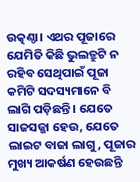ଉତ୍କଣ୍ଠା। ଏଥର ପୂଜାରେ ଯେମିତି କିଛି ଭୁଲତ୍ରୁଟି ନ ରହିବ ସେଥିପାଇଁ ପୂଜା କମିଟି ସଦସ୍ୟମାନେ ବି ଲାଗି ପଡ଼ିଛନ୍ତି । ଯେତେ ସାଜସଜ୍ଜା ହେଉ, ଯେତେ ଲାଇଟ ବାଜା ଲାଗୁ, ପୂଜାର ମୁଖ୍ୟ ଆକର୍ଷଣ ହେଉଛନ୍ତି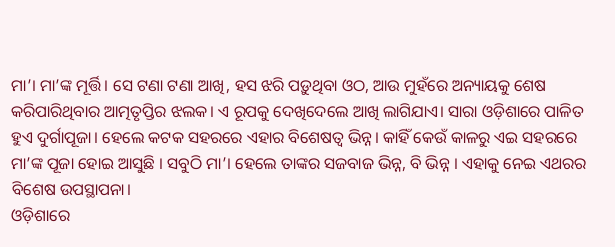ମା’। ମା’ଙ୍କ ମୂର୍ତ୍ତି। ସେ ଟଣା ଟଣା ଆଖି, ହସ ଝରି ପଡ଼ୁଥିବା ଓଠ, ଆଉ ମୁହଁରେ ଅନ୍ୟାୟକୁ ଶେଷ କରିପାରିଥିବାର ଆତ୍ମତୃପ୍ତିର ଝଲକ। ଏ ରୂପକୁ ଦେଖିଦେଲେ ଆଖି ଲାଗିଯାଏ। ସାରା ଓଡ଼ିଶାରେ ପାଳିତ ହୁଏ ଦୁର୍ଗାପୂଜା। ହେଲେ କଟକ ସହରରେ ଏହାର ବିଶେଷତ୍ୱ ଭିନ୍ନ। କାହିଁ କେଉଁ କାଳରୁ ଏଇ ସହରରେ ମା’ଙ୍କ ପୂଜା ହୋଇ ଆସୁଛି । ସବୁଠି ମା’। ହେଲେ ତାଙ୍କର ସଜବାଜ ଭିନ୍ନ, ବି ଭିନ୍ନ । ଏହାକୁ ନେଇ ଏଥରର ବିଶେଷ ଉପସ୍ଥାପନା।
ଓଡ଼ିଶାରେ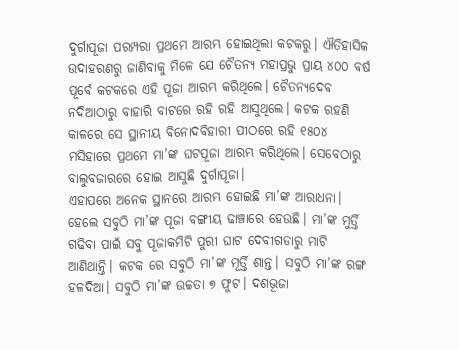ଦୁର୍ଗାପୂଜା ପରମ୍ପରା ପ୍ରଥମେ ଆରମ୍ଭ ହୋଇଥିଲା କଟକରୁ। ଐତିହାସିକ ଉଦାହରଣରୁ ଜାଣିବାକୁ ମିଳେ ଯେ ଚୈତନ୍ୟ ମହାପ୍ରଭୁ ପ୍ରାୟ ୪୦୦ ବର୍ଷ ପୂର୍ବେ କଟକରେ ଏହି ପୂଜା ଆରମ୍ଭ କରିଥିଲେ। ଚୈତନ୍ୟଦେବ ନଦିଆଠାରୁ ବାହାରି ବାଟରେ ରହି ରହି ଆସୁଥିଲେ। କଟକ ରହଣି କାଳରେ ସେ ସ୍ଥାନୀୟ ବିନୋଦବିହାରୀ ପୀଠରେ ରହି ୧୫୦୪ ମସିହାରେ ପ୍ରଥମେ ମା’ଙ୍କ ଘଟପୂଜା ଆରମ୍ଭ କରିଥିଲେ। ସେବେଠାରୁ ବାଲୁବଜାରରେ ହୋଇ ଆସୁଛି ଦୁର୍ଗାପୂଜା।
ଏହାପରେ ଅନେକ ସ୍ଥାନରେ ଆରମ୍ଭ ହୋଇଛି ମା’ଙ୍କ ଆରାଧନା। ହେଲେ ସବୁଠି ମା’ଙ୍କ ପୂଜା ବଙ୍ଗୀୟ ଢାଞ୍ଚାରେ ହେଉଛି। ମା’ଙ୍କ ମୁର୍ତ୍ତି ଗଢିବା ପାଇଁ ସବୁ ପୂଜାକମିଟି ପୁରୀ ଘାଟ ଦେବୀଗଡାରୁ ମାଟି ଆଣିଥାନ୍ତି। କଟକ ରେ ସବୁଠି ମା’ଙ୍କ ମୂର୍ତ୍ତି ଶାନ୍ତ। ସବୁଠି ମା’ଙ୍କ ରଙ୍ଗ ହଳଦିଆ। ସବୁଠି ମା’ଙ୍କ ଉଚ୍ଚତା ୭ ଫୁଟ। ଦଶଭୂଜା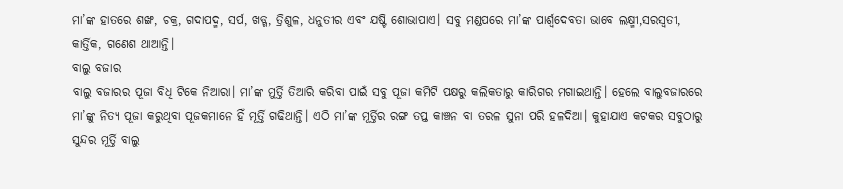ମା’ଙ୍କ ହାତରେ ଶଙ୍ଖ, ଚକ୍ର, ଗଦାପଦ୍ମ, ସର୍ପ, ଖଡ୍ଗ, ତ୍ରିଶୁଳ, ଧନୁତୀର ଏବଂ ଯଷ୍ଟି ଶୋଭାପାଏ। ସବୁ ମଣ୍ଡପରେ ମା’ଙ୍କ ପାର୍ଶ୍ୱଦେବତା ଭାବେ ଲକ୍ଷ୍ମୀ,ସରସ୍ୱତୀ, କାର୍ତ୍ତିକ, ଗଣେଶ ଥାଆନ୍ତି।
ବାଲୁ ବଜାର
ବାଲୁ ବଜାରର ପୂଜା ବିଧି ଟିକେ ନିଆରା। ମା’ଙ୍କ ମୁର୍ତ୍ତି ତିଆରି କରିବା ପାଇଁ ସବୁ ପୂଜା କମିଟି ପକ୍ଷରୁ କଲିକତାରୁ କାରିଗର ମଗାଇଥାନ୍ତି। ହେଲେ ବାଲୁବଜାରରେ ମା’ଙ୍କୁ ନିତ୍ୟ ପୂଜା କରୁଥିବା ପୂଜକମାନେ ହିଁ ମୂର୍ତ୍ତି ଗଢିଥାନ୍ତି। ଏଠି ମା’ଙ୍କ ମୂର୍ତ୍ତିର ରଙ୍ଗ ତପ୍ତ କାଞ୍ଚନ ବା ତରଳ ସୁନା ପରି ହଳଦିଆ। କୁହାଯାଏ କଟକର ସବୁଠାରୁ ସୁନ୍ଦର ମୂର୍ତ୍ତି ବାଲୁ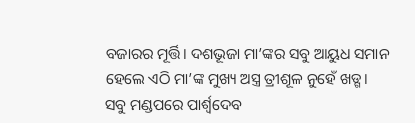ବଜାରର ମୂର୍ତ୍ତି। ଦଶଭୂଜା ମା’ଙ୍କର ସବୁ ଆୟୁଧ ସମାନ ହେଲେ ଏଠି ମା’ଙ୍କ ମୁଖ୍ୟ ଅସ୍ତ୍ର ତ୍ରୀଶୂଳ ନୁହେଁ ଖଡ୍ଗ। ସବୁ ମଣ୍ଡପରେ ପାର୍ଶ୍ୱଦେବ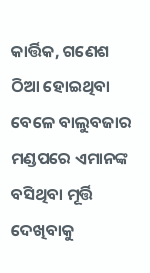କାର୍ତ୍ତିକ, ଗଣେଶ ଠିଆ ହୋଇଥିବା ବେଳେ ବାଲୁବଜାର ମଣ୍ଡପରେ ଏମାନଙ୍କ ବସିଥିବା ମୂର୍ତ୍ତି ଦେଖିବାକୁ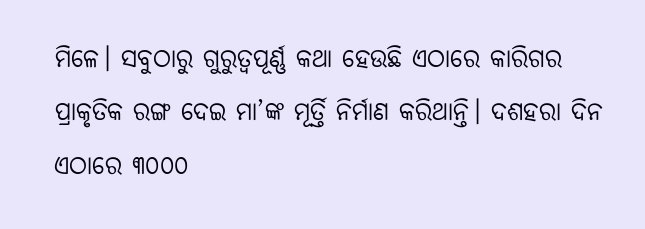ମିଳେ। ସବୁଠାରୁ ଗୁରୁତ୍ୱପୂର୍ଣ୍ଣ କଥା ହେଉଛି ଏଠାରେ କାରିଗର ପ୍ରାକୃତିକ ରଙ୍ଗ ଦେଇ ମା’ଙ୍କ ମୂର୍ତ୍ତି ନିର୍ମାଣ କରିଥାନ୍ତି। ଦଶହରା ଦିନ ଏଠାରେ ୩୦୦୦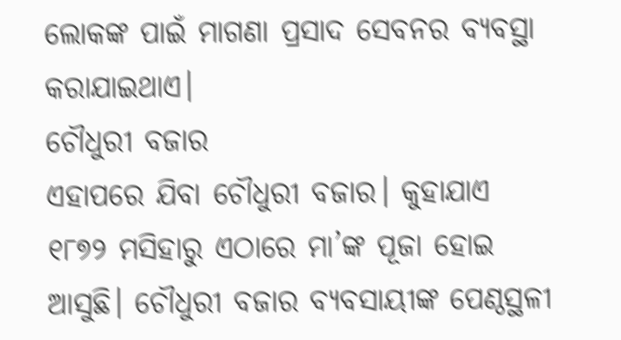ଲୋକଙ୍କ ପାଇଁ ମାଗଣା ପ୍ରସାଦ ସେବନର ବ୍ୟବସ୍ଥା କରାଯାଇଥାଏ।
ଚୌଧୁରୀ ବଜାର
ଏହାପରେ ଯିବା ଚୌଧୁରୀ ବଜାର। କୁହାଯାଏ ୧୮୭୨ ମସିହାରୁ ଏଠାରେ ମା’ଙ୍କ ପୂଜା ହୋଇ ଆସୁଛି। ଚୌଧୁରୀ ବଜାର ବ୍ୟବସାୟୀଙ୍କ ପେଣ୍ଠସ୍ଥଳୀ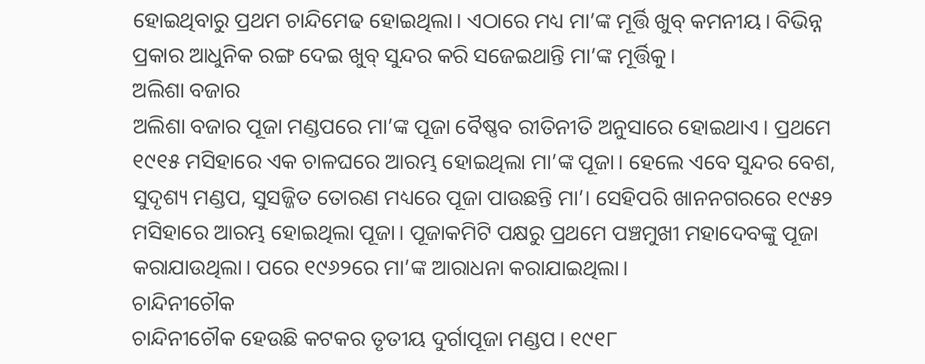ହୋଇଥିବାରୁ ପ୍ରଥମ ଚାନ୍ଦିମେଢ ହୋଇଥିଲା। ଏଠାରେ ମଧ୍ୟ ମା’ଙ୍କ ମୂର୍ତ୍ତି ଖୁବ୍ କମନୀୟ। ବିଭିନ୍ନ ପ୍ରକାର ଆଧୁନିକ ରଙ୍ଗ ଦେଇ ଖୁବ୍ ସୁନ୍ଦର କରି ସଜେଇଥାନ୍ତି ମା’ଙ୍କ ମୂର୍ତ୍ତିକୁ।
ଅଲିଶା ବଜାର
ଅଲିଶା ବଜାର ପୂଜା ମଣ୍ଡପରେ ମା’ଙ୍କ ପୂଜା ବୈଷ୍ଣବ ରୀତିନୀତି ଅନୁସାରେ ହୋଇଥାଏ। ପ୍ରଥମେ ୧୯୧୫ ମସିହାରେ ଏକ ଚାଳଘରେ ଆରମ୍ଭ ହୋଇଥିଲା ମା’ଙ୍କ ପୂଜା। ହେଲେ ଏବେ ସୁନ୍ଦର ବେଶ, ସୁଦୃଶ୍ୟ ମଣ୍ଡପ, ସୁସଜ୍ଜିତ ତୋରଣ ମଧ୍ୟରେ ପୂଜା ପାଉଛନ୍ତି ମା’। ସେହିପରି ଖାନନଗରରେ ୧୯୫୨ ମସିହାରେ ଆରମ୍ଭ ହୋଇଥିଲା ପୂଜା। ପୂଜାକମିଟି ପକ୍ଷରୁ ପ୍ରଥମେ ପଞ୍ଚମୁଖୀ ମହାଦେବଙ୍କୁ ପୂଜା କରାଯାଉଥିଲା। ପରେ ୧୯୬୨ରେ ମା’ଙ୍କ ଆରାଧନା କରାଯାଇଥିଲା।
ଚାନ୍ଦିନୀଚୌକ
ଚାନ୍ଦିନୀଚୌକ ହେଉଛି କଟକର ତୃତୀୟ ଦୁର୍ଗାପୂଜା ମଣ୍ଡପ। ୧୯୧୮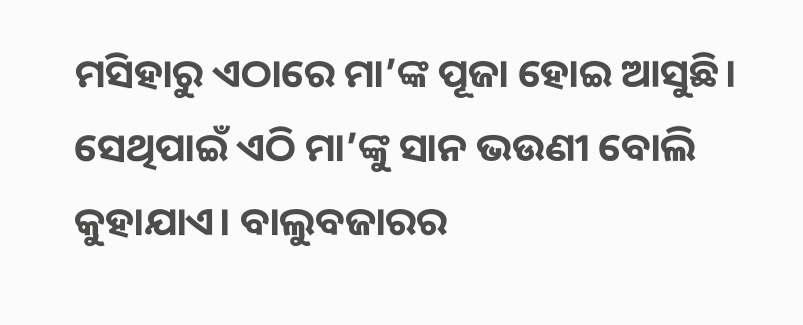ମସିହାରୁ ଏଠାରେ ମା’ଙ୍କ ପୂଜା ହୋଇ ଆସୁଛି। ସେଥିପାଇଁ ଏଠି ମା’ଙ୍କୁ ସାନ ଭଉଣୀ ବୋଲି କୁହାଯାଏ। ବାଲୁବଜାରର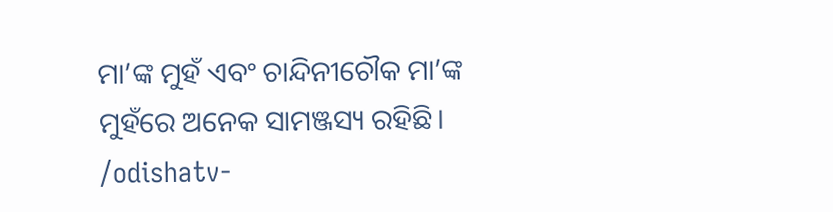ମା’ଙ୍କ ମୁହଁ ଏବଂ ଚାନ୍ଦିନୀଚୌକ ମା’ଙ୍କ ମୁହଁରେ ଅନେକ ସାମଞ୍ଜସ୍ୟ ରହିଛି।
/odishatv-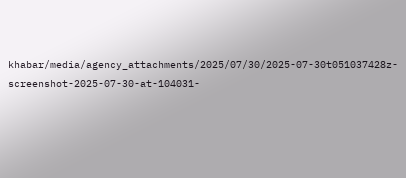khabar/media/agency_attachments/2025/07/30/2025-07-30t051037428z-screenshot-2025-07-30-at-104031-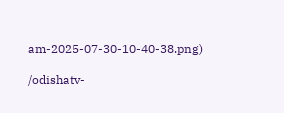am-2025-07-30-10-40-38.png)

/odishatv-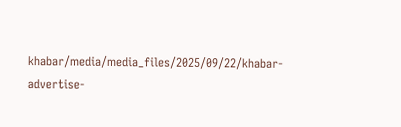khabar/media/media_files/2025/09/22/khabar-advertise-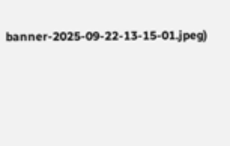banner-2025-09-22-13-15-01.jpeg)